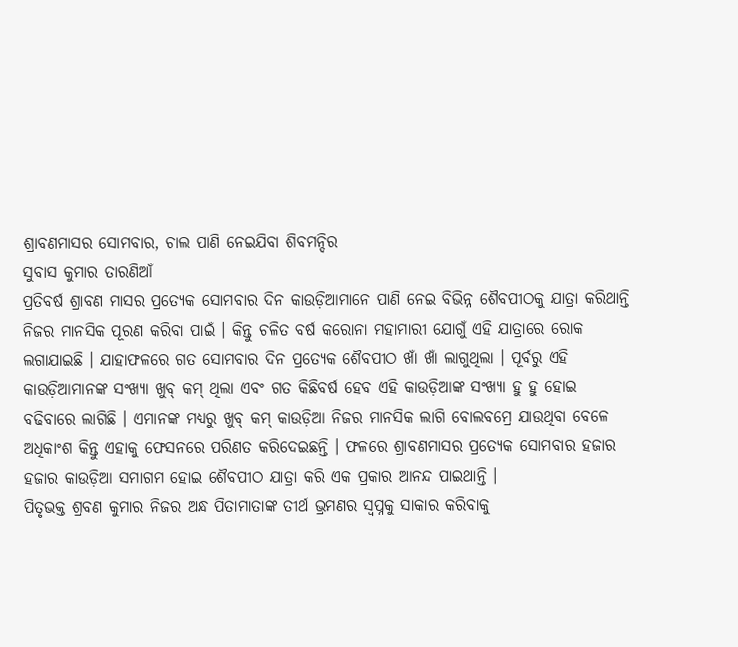ଶ୍ରାବଣମାସର ସୋମବାର, ଚାଲ ପାଣି ନେଇଯିବା ଶିବମନ୍ଦିର
ସୁବାସ କୁମାର ତାରଣିଆଁ
ପ୍ରତିବର୍ଷ ଶ୍ରାବଣ ମାସର ପ୍ରତ୍ୟେକ ସୋମବାର ଦିନ କାଉଡ଼ିଆମାନେ ପାଣି ନେଇ ବିଭିନ୍ନ ଶୈବପୀଠକୁ ଯାତ୍ରା କରିଥାନ୍ତି ନିଜର ମାନସିକ ପୂରଣ କରିବା ପାଇଁ । କିନ୍ତୁ ଚଳିତ ବର୍ଷ କରୋନା ମହାମାରୀ ଯୋଗୁଁ ଏହି ଯାତ୍ରାରେ ରୋକ ଲଗାଯାଇଛି । ଯାହାଫଳରେ ଗତ ସୋମବାର ଦିନ ପ୍ରତ୍ୟେକ ଶୈବପୀଠ ଖାଁ ଖାଁ ଲାଗୁଥିଲା । ପୂର୍ବରୁ ଏହି କାଉଡ଼ିଆମାନଙ୍କ ସଂଖ୍ୟା ଖୁବ୍ କମ୍ ଥିଲା ଏବଂ ଗତ କିଛିବର୍ଷ ହେବ ଏହି କାଉଡ଼ିଆଙ୍କ ସଂଖ୍ୟା ହୁ ହୁ ହୋଇ ବଢିବାରେ ଲାଗିଛି । ଏମାନଙ୍କ ମଧ୍ୟରୁ ଖୁବ୍ କମ୍ କାଉଡ଼ିଆ ନିଜର ମାନସିକ ଲାଗି ବୋଲବମ୍ରେ ଯାଉଥିବା ବେଳେ ଅଧିକାଂଶ କିନ୍ତୁ ଏହାକୁ ଫେସନରେ ପରିଣତ କରିଦେଇଛନ୍ତି । ଫଳରେ ଶ୍ରାବଣମାସର ପ୍ରତ୍ୟେକ ସୋମବାର ହଜାର ହଜାର କାଉଡ଼ିଆ ସମାଗମ ହୋଇ ଶୈବପୀଠ ଯାତ୍ରା କରି ଏକ ପ୍ରକାର ଆନନ୍ଦ ପାଇଥାନ୍ତି ।
ପିତୃଭକ୍ତ ଶ୍ରବଣ କୁମାର ନିଜର ଅନ୍ଧ ପିତାମାତାଙ୍କ ତୀର୍ଥ ଭ୍ରମଣର ସ୍ୱପ୍ନକୁ ସାକାର କରିବାକୁ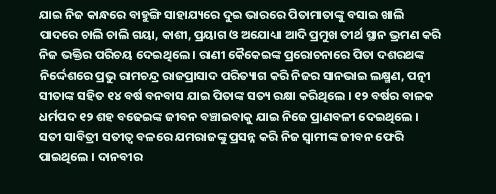ଯାଇ ନିଜ କାନ୍ଧରେ ବାହୁଙ୍ଗି ସାହାଯ୍ୟରେ ଦୁଇ ଭାରରେ ପିତାମାତାଙ୍କୁ ବସାଇ ଖାଲି ପାଦରେ ଚାଲି ଚାଲି ଗୟା, କାଶୀ, ପ୍ରୟାଗ ଓ ଅଯୋଧ୍ୟା ଆଦି ପ୍ରମୁଖ ତୀର୍ଥ ସ୍ଥାନ ଭ୍ରମଣ କରି ନିଜ ଭକ୍ତିର ପରିଚୟ ଦେଇଥିଲେ । ରାଣୀ କୈକେଇଙ୍କ ପ୍ରରୋଚନାରେ ପିତା ଦଶରଥଙ୍କ ନିର୍ଦ୍ଦେଶରେ ପ୍ରଭୁ ରାମଚନ୍ଦ୍ର ରାଜପ୍ରାସାଦ ପରିତ୍ୟାଗ କରି ନିଜର ସାନଭାଇ ଲକ୍ଷ୍ମଣ, ପତ୍ନୀ ସୀତାଙ୍କ ସହିତ ୧୪ ବର୍ଷ ବନବାସ ଯାଇ ପିତାଙ୍କ ସତ୍ୟ ରକ୍ଷା କରିଥିଲେ । ୧୨ ବର୍ଷର ବାଳକ ଧର୍ମପଦ ୧୨ ଶହ ବଢେଇଙ୍କ ଜୀବନ ବଞ୍ଚାଇବାକୁ ଯାଇ ନିଜେ ପ୍ରାଣବଳୀ ଦେଇଥିଲେ । ସତୀ ସାବିତ୍ରୀ ସତୀତ୍ୱ ବଳରେ ଯମରାଜଙ୍କୁ ପ୍ରସନ୍ନ କରି ନିଜ ସ୍ୱାମୀଙ୍କ ଜୀବନ ଫେରି ପାଇଥିଲେ । ଦାନବୀର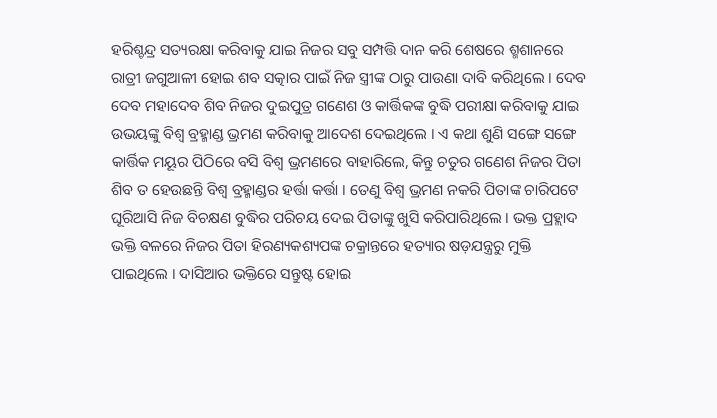ହରିଶ୍ଚନ୍ଦ୍ର ସତ୍ୟରକ୍ଷା କରିବାକୁ ଯାଇ ନିଜର ସବୁ ସମ୍ପତ୍ତି ଦାନ କରି ଶେଷରେ ଶ୍ମଶାନରେ ରାତ୍ରୀ ଜଗୁଆଳୀ ହୋଇ ଶବ ସତ୍କାର ପାଇଁ ନିଜ ସ୍ତ୍ରୀଙ୍କ ଠାରୁ ପାଉଣା ଦାବି କରିଥିଲେ । ଦେବ ଦେବ ମହାଦେବ ଶିବ ନିଜର ଦୁଇପୁତ୍ର ଗଣେଶ ଓ କାର୍ତ୍ତିକଙ୍କ ବୁଦ୍ଧି ପରୀକ୍ଷା କରିବାକୁ ଯାଇ ଉଭୟଙ୍କୁ ବିଶ୍ୱ ବ୍ରହ୍ମାଣ୍ଡ ଭ୍ରମଣ କରିବାକୁ ଆଦେଶ ଦେଇଥିଲେ । ଏ କଥା ଶୁଣି ସଙ୍ଗେ ସଙ୍ଗେ କାର୍ତ୍ତିକ ମୟୂର ପିଠିରେ ବସି ବିଶ୍ୱ ଭ୍ରମଣରେ ବାହାରିଲେ, କିନ୍ତୁ ଚତୁର ଗଣେଶ ନିଜର ପିତା ଶିବ ତ ହେଉଛନ୍ତି ବିଶ୍ୱ ବ୍ରହ୍ମାଣ୍ଡର ହର୍ତ୍ତା କର୍ତ୍ତା । ତେଣୁ ବିଶ୍ୱ ଭ୍ରମଣ ନକରି ପିତାଙ୍କ ଚାରିପଟେ ଘୂରିଆସି ନିଜ ବିଚକ୍ଷଣ ବୁଦ୍ଧିର ପରିଚୟ ଦେଇ ପିତାଙ୍କୁ ଖୁସି କରିପାରିଥିଲେ । ଭକ୍ତ ପ୍ରହ୍ଲାଦ ଭକ୍ତି ବଳରେ ନିଜର ପିତା ହିରଣ୍ୟକଶ୍ୟପଙ୍କ ଚକ୍ରାନ୍ତରେ ହତ୍ୟାର ଷଡ଼ଯନ୍ତ୍ରରୁ ମୁକ୍ତି ପାଇଥିଲେ । ଦାସିଆର ଭକ୍ତିରେ ସନ୍ତୁଷ୍ଟ ହୋଇ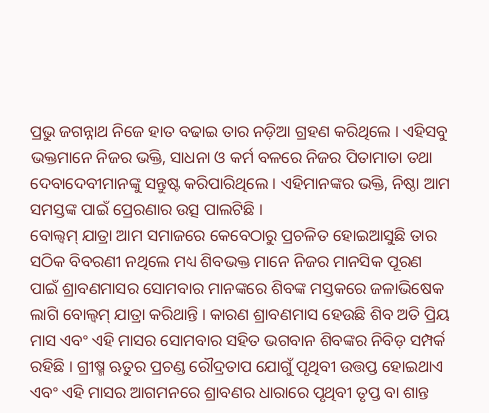ପ୍ରଭୁ ଜଗନ୍ନାଥ ନିଜେ ହାତ ବଢାଇ ତାର ନଡ଼ିଆ ଗ୍ରହଣ କରିଥିଲେ । ଏହିସବୁ ଭକ୍ତମାନେ ନିଜର ଭକ୍ତି, ସାଧନା ଓ କର୍ମ ବଳରେ ନିଜର ପିତାମାତା ତଥା ଦେବାଦେବୀମାନଙ୍କୁ ସନ୍ତୁଷ୍ଟ କରିପାରିଥିଲେ । ଏହିମାନଙ୍କର ଭକ୍ତି, ନିଷ୍ଠା ଆମ ସମସ୍ତଙ୍କ ପାଇଁ ପ୍ରେରଣାର ଉତ୍ସ ପାଲଟିଛି ।
ବୋଲ୍ବମ୍ ଯାତ୍ରା ଆମ ସମାଜରେ କେବେଠାରୁ ପ୍ରଚଳିତ ହୋଇଆସୁଛି ତାର ସଠିକ ବିବରଣୀ ନଥିଲେ ମଧ୍ୟ ଶିବଭକ୍ତ ମାନେ ନିଜର ମାନସିକ ପୂରଣ ପାଇଁ ଶ୍ରାବଣମାସର ସୋମବାର ମାନଙ୍କରେ ଶିବଙ୍କ ମସ୍ତକରେ ଜଳାଭିଷେକ ଲାଗି ବୋଲ୍ବମ୍ ଯାତ୍ରା କରିଥାନ୍ତି । କାରଣ ଶ୍ରାବଣମାସ ହେଉଛି ଶିବ ଅତି ପ୍ରିୟ ମାସ ଏବଂ ଏହି ମାସର ସୋମବାର ସହିତ ଭଗବାନ ଶିବଙ୍କର ନିବିଡ଼ ସମ୍ପର୍କ ରହିଛି । ଗ୍ରୀଷ୍ମ ଋତୁର ପ୍ରଚଣ୍ଡ ରୌଦ୍ରତାପ ଯୋଗୁଁ ପୃଥିବୀ ଉତ୍ତପ୍ତ ହୋଇଥାଏ ଏବଂ ଏହି ମାସର ଆଗମନରେ ଶ୍ରାବଣର ଧାରାରେ ପୃଥିବୀ ତୃପ୍ତ ବା ଶାନ୍ତ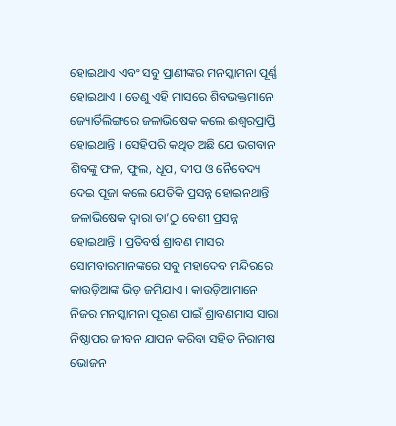ହୋଇଥାଏ ଏବଂ ସବୁ ପ୍ରାଣୀଙ୍କର ମନସ୍କାମନା ପୂର୍ଣ୍ଣ ହୋଇଥାଏ । ତେଣୁ ଏହି ମାସରେ ଶିବଭକ୍ତମାନେ ଜ୍ୟୋର୍ତିଲିଙ୍ଗରେ ଜଳାଭିଷେକ କଲେ ଈଶ୍ୱରପ୍ରାପ୍ତି ହୋଇଥାନ୍ତି । ସେହିପରି କଥିତ ଅଛି ଯେ ଭଗବାନ ଶିବଙ୍କୁ ଫଳ, ଫୁଲ, ଧୂପ, ଦୀପ ଓ ନୈବେଦ୍ୟ ଦେଇ ପୂଜା କଲେ ଯେତିକି ପ୍ରସନ୍ନ ହୋଇନଥାନ୍ତି ଜଳାଭିଷେକ ଦ୍ୱାରା ତା’ଠୁ ବେଶୀ ପ୍ରସନ୍ନ ହୋଇଥାନ୍ତି । ପ୍ରତିବର୍ଷ ଶ୍ରାବଣ ମାସର ସୋମବାରମାନଙ୍କରେ ସବୁ ମହାଦେବ ମନ୍ଦିରରେ କାଉଡ଼ିଆଙ୍କ ଭିଡ଼ ଜମିଯାଏ । କାଉଡ଼ିଆମାନେ ନିଜର ମନସ୍କାମନା ପୂରଣ ପାଇଁ ଶ୍ରାବଣମାସ ସାରା ନିଷ୍ଠାପର ଜୀବନ ଯାପନ କରିବା ସହିତ ନିରାମଷ ଭୋଜନ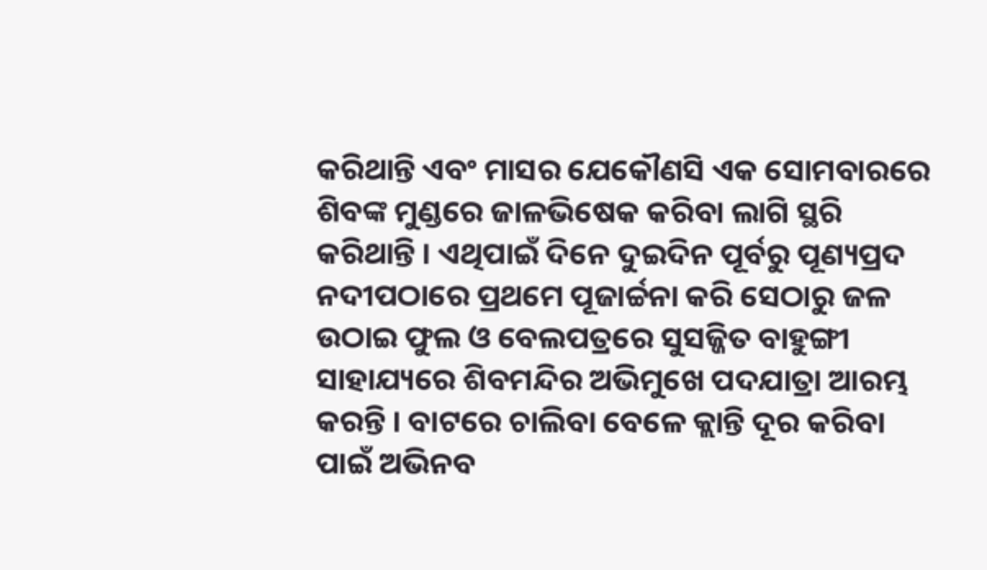କରିଥାନ୍ତି ଏବଂ ମାସର ଯେକୌଣସି ଏକ ସୋମବାରରେ ଶିବଙ୍କ ମୁଣ୍ଡରେ ଜାଳଭିଷେକ କରିବା ଲାଗି ସ୍ଥରି କରିଥାନ୍ତି । ଏଥିପାଇଁ ଦିନେ ଦୁଇଦିନ ପୂର୍ବରୁ ପୂଣ୍ୟପ୍ରଦ ନଦୀପଠାରେ ପ୍ରଥମେ ପୂଜାର୍ଚ୍ଚନା କରି ସେଠାରୁ ଜଳ ଉଠାଇ ଫୁଲ ଓ ବେଲପତ୍ରରେ ସୁସଜ୍ଜିତ ବାହୁଙ୍ଗୀ ସାହାଯ୍ୟରେ ଶିବମନ୍ଦିର ଅଭିମୁଖେ ପଦଯାତ୍ରା ଆରମ୍ଭ କରନ୍ତି । ବାଟରେ ଚାଲିବା ବେଳେ କ୍ଲାନ୍ତି ଦୂର କରିବା ପାଇଁ ଅଭିନବ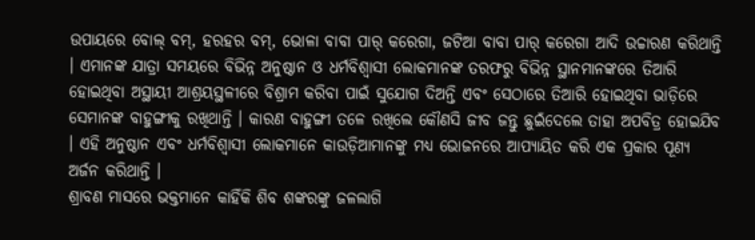ଉପାୟରେ ବୋଲ୍ ବମ୍, ହରହର ବମ୍, ଭୋଳା ବାବା ପାର୍ କରେଗା, ଜଟିଆ ବାବା ପାର୍ କରେଗା ଆଦି ଉଚ୍ଚାରଣ କରିଥାନ୍ତି । ଏମାନଙ୍କ ଯାତ୍ରା ସମୟରେ ବିଭିନ୍ନ ଅନୁଷ୍ଠାନ ଓ ଧର୍ମବିଶ୍ୱାସୀ ଲୋକମାନଙ୍କ ତରଫରୁ ବିଭିନ୍ନ ସ୍ଥାନମାନଙ୍କରେ ତିଆରି ହୋଇଥିବା ଅସ୍ଥାୟୀ ଆଶ୍ରୟସ୍ଥଳୀରେ ବିଶ୍ରାମ କରିବା ପାଇଁ ସୁଯୋଗ ଦିଅନ୍ତି ଏବଂ ସେଠାରେ ତିଆରି ହୋଇଥିବା ଭାଡ଼ିରେ ସେମାନଙ୍କ ବାହୁଙ୍ଗୀକୁ ରଖିଥାନ୍ତି । କାରଣ ବାହୁଙ୍ଗୀ ତଳେ ରଖିଲେ କୌଣସି ଜୀବ ଜନ୍ତୁ ଛୁଇଁଦେଲେ ତାହା ଅପବିତ୍ର ହୋଇଯିବ । ଏହି ଅନୁଷ୍ଠାନ ଏବଂ ଧର୍ମବିଶ୍ୱାସୀ ଲୋକମାନେ କାଉଡ଼ିଆମାନଙ୍କୁ ମଧ୍ୟ ଭୋଜନରେ ଆପ୍ୟାୟିତ କରି ଏକ ପ୍ରକାର ପୂଣ୍ୟ ଅର୍ଜନ କରିଥାନ୍ତି ।
ଶ୍ରାବଣ ମାସରେ ଭକ୍ତମାନେ କାହିଁକି ଶିବ ଶଙ୍କରଙ୍କୁ ଜଳଲାଗି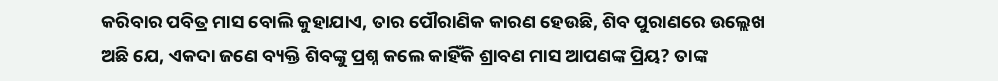କରିବାର ପବିତ୍ର ମାସ ବୋଲି କୁହାଯାଏ, ତାର ପୌରାଣିକ କାରଣ ହେଉଛି, ଶିବ ପୁରାଣରେ ଉଲ୍ଲେଖ ଅଛି ଯେ, ଏକଦା ଜଣେ ବ୍ୟକ୍ତି ଶିବଙ୍କୁ ପ୍ରଶ୍ନ କଲେ କାହିଁକି ଶ୍ରାବଣ ମାସ ଆପଣଙ୍କ ପ୍ରିୟ? ତାଙ୍କ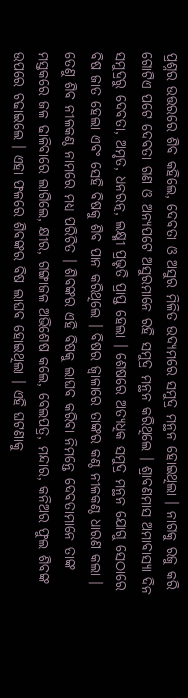ପ୍ରଶ୍ନର ଉତ୍ତରରେ ଶିବ କହିଲେ, ଦେବତା ଓ ଅସୁର ମିଳିତ ଉଦ୍ୟମରେ ସମୁଦ୍ର ମନ୍ଥନ ହୋଇଥିଲା । ନାଗକୁ ରଜୁ କରି ଗୋଟିଏ ପଟେ ଦେବତା ଗଣ ଓ ଅନ୍ୟପଟେ ଅସୁରମାନେ ରହି ସମୁଦ୍ର ମନ୍ଥନ କରିଥିଲେ । ଶ୍ରାବଣମାସ ଅମାବାସ୍ୟା ଦିନ ସମୁଦ୍ରରୁ ଦେବତା, ଅମୃତ, ଧନରତ୍ନ, ଲକ୍ଷ୍ମୀ ପ୍ରଭୃତି ପ୍ରାପ୍ତ ହେଲା । ଶେଷରେ ଅତ୍ୟଧିକ ସମୁଦ୍ର ମନ୍ଥନ ଯୋଗୁ ସେଠାରେ ବିଷ ଜାତ ହେଲା ଏବଂ ସେହି ବିଷକୁ ଶିବ ପାନ କରିଥିଲେ । ବିଷର ଜ୍ୱାଳାରେ ତାଙ୍କର କଣ୍ଠ ନୀଳକଣ୍ଠ ଧାରଣ କଲା । ତେଣୁ ଶିବ ନୀଳକଣ୍ଠ ନାମରେ ମଧ୍ୟ ପରିଚିତ । ଶିବଙ୍କର ଏହି ବିଷକୁ ଲାଘବ କରିବା ନିମନ୍ତେ ଦେବତାମାନେ ତାଙ୍କ ମସ୍ତକରେ ଜଳ ଢାଳିବାରେ ଲାଗିଲେ, କ୍ଷୀର, ଗଙ୍ଗାଜଳ ଅଭିଶେଷ କଲେ, ବେଲପତ୍ର, ମନ୍ଦାର, କନିଅର ଫୁଲ ଶିବଙ୍କ ଉପରେ ଚଢାଇଲେ । ଏହା ଫଳରେ ଶିବଙ୍କର ବିଷ ଲାଘବ ହୋଇଥିଲା । ଏହି ଘଟଣାକୁ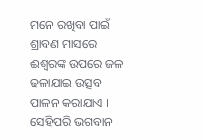ମନେ ରଖିବା ପାଇଁ ଶ୍ରାବଣ ମାସରେ ଈଶ୍ୱରଙ୍କ ଉପରେ ଜଳ ଢଳାଯାଇ ଉତ୍ସବ ପାଳନ କରାଯାଏ । ସେହିପରି ଭଗବାନ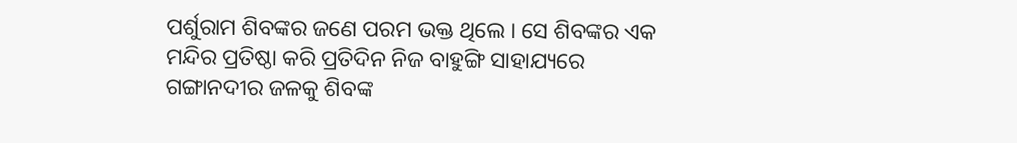ପର୍ଶୁରାମ ଶିବଙ୍କର ଜଣେ ପରମ ଭକ୍ତ ଥିଲେ । ସେ ଶିବଙ୍କର ଏକ ମନ୍ଦିର ପ୍ରତିଷ୍ଠା କରି ପ୍ରତିଦିନ ନିଜ ବାହୁଙ୍ଗି ସାହାଯ୍ୟରେ ଗଙ୍ଗାନଦୀର ଜଳକୁ ଶିବଙ୍କ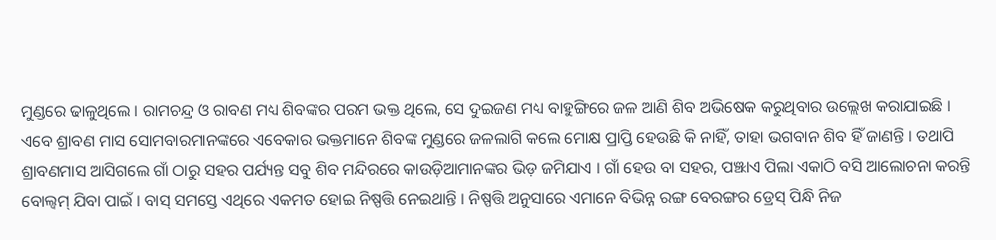ମୁଣ୍ଡରେ ଢାଳୁଥିଲେ । ରାମଚନ୍ଦ୍ର ଓ ରାବଣ ମଧ୍ୟ ଶିବଙ୍କର ପରମ ଭକ୍ତ ଥିଲେ, ସେ ଦୁଇଜଣ ମଧ୍ୟ ବାହୁଙ୍ଗିରେ ଜଳ ଆଣି ଶିବ ଅଭିଷେକ କରୁଥିବାର ଉଲ୍ଲେଖ କରାଯାଇଛି ।
ଏବେ ଶ୍ରାବଣ ମାସ ସୋମବାରମାନଙ୍କରେ ଏବେକାର ଭକ୍ତମାନେ ଶିବଙ୍କ ମୁଣ୍ଡରେ ଜଳଲାଗି କଲେ ମୋକ୍ଷ ପ୍ରାପ୍ତି ହେଉଛି କି ନାହିଁ, ତାହା ଭଗବାନ ଶିବ ହିଁ ଜାଣନ୍ତି । ତଥାପି ଶ୍ରାବଣମାସ ଆସିଗଲେ ଗାଁ ଠାରୁ ସହର ପର୍ଯ୍ୟନ୍ତ ସବୁ ଶିବ ମନ୍ଦିରରେ କାଉଡ଼ିଆମାନଙ୍କର ଭିଡ଼ ଜମିଯାଏ । ଗାଁ ହେଉ ବା ସହର, ପଞ୍ଝାଏ ପିଲା ଏକାଠି ବସି ଆଲୋଚନା କରନ୍ତି ବୋଲ୍ବମ୍ ଯିବା ପାଇଁ । ବାସ୍ ସମସ୍ତେ ଏଥିରେ ଏକମତ ହୋଇ ନିଷ୍ପତ୍ତି ନେଇଥାନ୍ତି । ନିଷ୍ପତ୍ତି ଅନୁସାରେ ଏମାନେ ବିଭିନ୍ନ ରଙ୍ଗ ବେରଙ୍ଗର ଡ୍ରେସ୍ ପିନ୍ଧି ନିଜ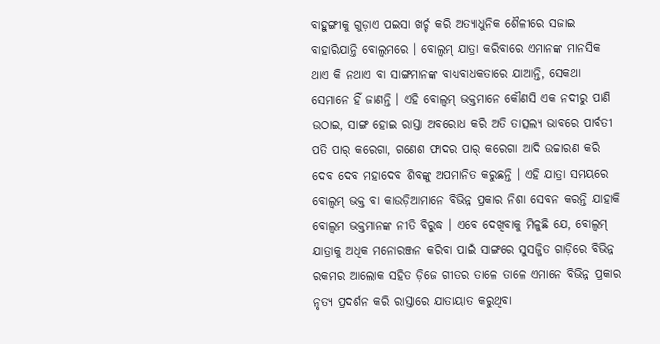ବାହୁଙ୍ଗୀକୁ ଗୁଡ଼ାଏ ପଇସା ଖର୍ଚ୍ଚ କରି ଅତ୍ୟାଧୁନିକ ଶୈଳୀରେ ସଜାଇ ବାହାରିଯାନ୍ତି ବୋଲ୍ବମରେ । ବୋଲ୍ବମ୍ ଯାତ୍ରା କରିବାରେ ଏମାନଙ୍କ ମାନସିକ ଥାଏ କି ନଥାଏ ବା ସାଙ୍ଗମାନଙ୍କ ବାଧ୍ୟବାଧକତାରେ ଯାଆନ୍ତି, ସେକଥା ସେମାନେ ହିଁ ଜାଣନ୍ତି । ଏହି ବୋଲ୍ବମ୍ ଭକ୍ତମାନେ କୌଣସି ଏକ ନଦୀରୁ ପାଣି ଉଠାଇ, ସାଙ୍ଗ ହୋଇ ରାସ୍ତା ଅବରୋଧ କରି ଅତି ତାତ୍ସଲ୍ୟ ଭାବରେ ପାର୍ବତୀ ପତି ପାର୍ କରେଗା, ଗଣେଶ ଫାଦର ପାର୍ କରେଗା ଆଦି ଉଚ୍ଚାରଣ କରି ଦେବ ଦେବ ମହାଦେବ ଶିବଙ୍କୁ ଅପମାନିତ କରୁଛନ୍ତି । ଏହି ଯାତ୍ରା ସମୟରେ ବୋଲ୍ବମ୍ ଭକ୍ତ ବା କାଉଡ଼ିଆମାନେ ବିଭିନ୍ନ ପ୍ରକାର ନିଶା ସେବନ କରନ୍ତି ଯାହାକି ବୋଲ୍ବମ ଭକ୍ତମାନଙ୍କ ନୀତି ବିରୁଦ୍ଧ । ଏବେ ଦେଖିବାକୁ ମିଳୁଛି ଯେ, ବୋଲ୍ବମ୍ ଯାତ୍ରାକୁ ଅଧିକ ମନୋରଞ୍ଜନ କରିବା ପାଇଁ ସାଙ୍ଗରେ ସୁସଜ୍ଜିତ ଗାଡ଼ିରେ ବିଭିନ୍ନ ରକମର ଆଲୋକ ସହିତ ଡ଼ିଜେ ଗୀତର ତାଳେ ତାଳେ ଏମାନେ ବିଭିନ୍ନ ପ୍ରକାର ନୃତ୍ୟ ପ୍ରଦର୍ଶନ କରି ରାସ୍ତାରେ ଯାତାୟାତ କରୁଥିବା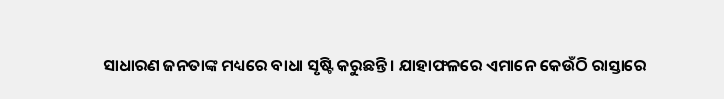ସାଧାରଣ ଜନତାଙ୍କ ମଧ୍ୟରେ ବାଧା ସୃଷ୍ଟି କରୁଛନ୍ତି । ଯାହାଫଳରେ ଏମାନେ କେଉଁଠି ରାସ୍ତାରେ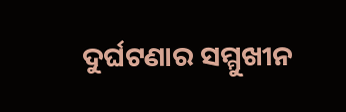ଦୁର୍ଘଟଣାର ସମ୍ମୁଖୀନ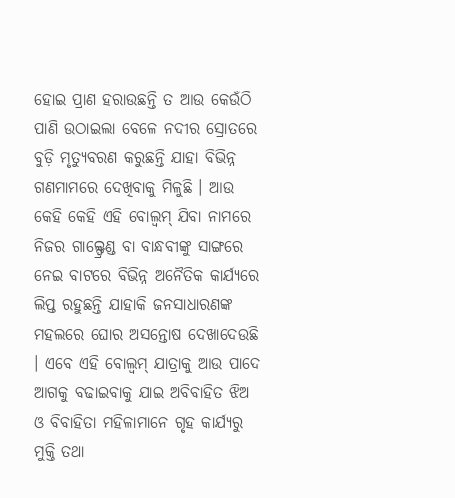ହୋଇ ପ୍ରାଣ ହରାଉଛନ୍ତି ତ ଆଉ କେଉଁଠି ପାଣି ଉଠାଇଲା ବେଳେ ନଦୀର ସ୍ରୋତରେ ବୁଡ଼ି ମୃତ୍ୟୁବରଣ କରୁଛନ୍ତି ଯାହା ବିଭିନ୍ନ ଗଣମାମରେ ଦେଖିବାକୁ ମିଳୁଛି । ଆଉ କେହି କେହି ଏହି ବୋଲ୍ବମ୍ ଯିବା ନାମରେ ନିଜର ଗାଲ୍ଫ୍ରେଣ୍ଡ ବା ବାନ୍ଧବୀଙ୍କୁ ସାଙ୍ଗରେ ନେଇ ବାଟରେ ବିଭିନ୍ନ ଅନୈତିକ କାର୍ଯ୍ୟରେ ଲିପ୍ତ ରହୁଛନ୍ତି ଯାହାକି ଜନସାଧାରଣଙ୍କ ମହଲରେ ଘୋର ଅସନ୍ତୋଷ ଦେଖାଦେଉଛି । ଏବେ ଏହି ବୋଲ୍ବମ୍ ଯାତ୍ରାକୁ ଆଉ ପାଦେ ଆଗକୁ ବଢାଇବାକୁ ଯାଇ ଅବିବାହିତ ଝିଅ ଓ ବିବାହିତା ମହିଳାମାନେ ଗୃହ କାର୍ଯ୍ୟରୁ ମୁକ୍ତି ତଥା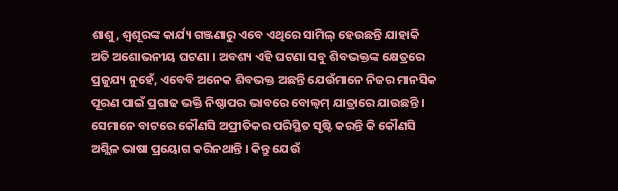ଶାଶୁ, ଶ୍ୱଶୂରଙ୍କ କାର୍ଯ୍ୟ ଗଞ୍ଜଣାରୁ ଏବେ ଏଥିରେ ସାମିଲ୍ ହେଉଛନ୍ତି ଯାହାକି ଅତି ଅଶୋଭନୀୟ ଘଟଣା । ଅବଶ୍ୟ ଏହି ଘଟଣା ସବୁ ଶିବଭକ୍ତଙ୍କ କ୍ଷେତ୍ରରେ ପ୍ରଜୁଯ୍ୟ ନୁହେଁ, ଏବେବି ଅନେକ ଶିବଭକ୍ତ ଅଛନ୍ତି ଯେଉଁମାନେ ନିଜର ମାନସିକ ପୂରଣ ପାଇଁ ପ୍ରଗାଢ ଭକ୍ତି ନିଷ୍ଠାପର ଭାବରେ ବୋଲ୍ବମ୍ ଯାତ୍ରାରେ ଯାଉଛନ୍ତି । ସେମାନେ ବାଟରେ କୌଣସି ଅପ୍ରୀତିକର ପରିସ୍ଥିତ ସୃଷ୍ଟି କରନ୍ତି କି କୌଣସି ଅଶ୍ଲିଳ ଭାଷା ପ୍ରୟୋଗ କରିନଥାନ୍ତି । କିନ୍ତୁ ଯେଉଁ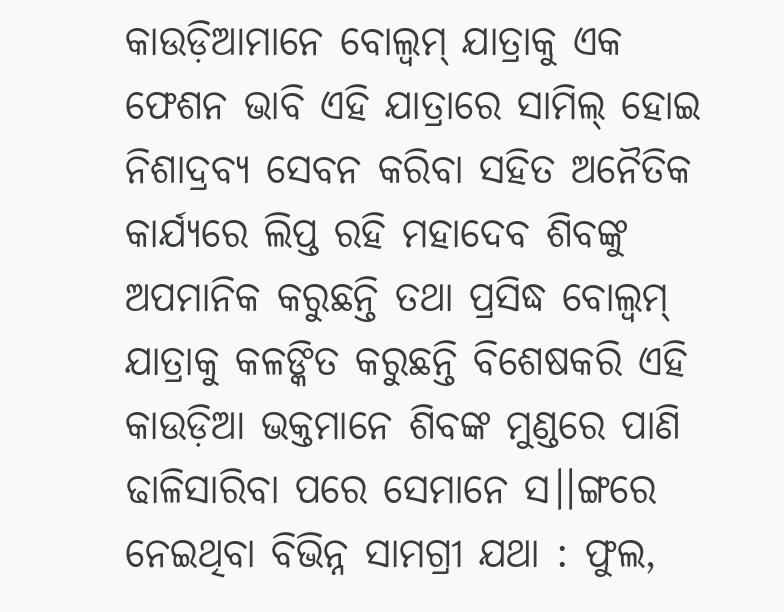କାଉଡ଼ିଆମାନେ ବୋଲ୍ବମ୍ ଯାତ୍ରାକୁ ଏକ ଫେଶନ ଭାବି ଏହି ଯାତ୍ରାରେ ସାମିଲ୍ ହୋଇ ନିଶାଦ୍ରବ୍ୟ ସେବନ କରିବା ସହିତ ଅନୈତିକ କାର୍ଯ୍ୟରେ ଲିପ୍ତ ରହି ମହାଦେବ ଶିବଙ୍କୁ ଅପମାନିକ କରୁଛନ୍ତି ତଥା ପ୍ରସିଦ୍ଧ ବୋଲ୍ବମ୍ ଯାତ୍ରାକୁ କଳଙ୍କିତ କରୁଛନ୍ତି ବିଶେଷକରି ଏହି କାଉଡ଼ିଆ ଭକ୍ତମାନେ ଶିବଙ୍କ ମୁଣ୍ଡରେ ପାଣି ଢାଳିସାରିବା ପରେ ସେମାନେ ସ।।ଙ୍ଗରେ ନେଇଥିବା ବିଭିନ୍ନ ସାମଗ୍ରୀ ଯଥା : ଫୁଲ,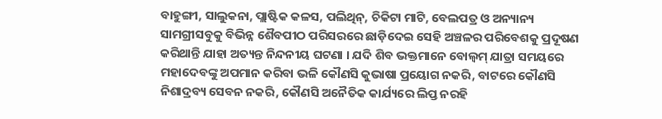ବାହୁଙ୍ଗୀ, ସାଲୁକନା, ପ୍ଲାଷ୍ଟିକ କଳସ, ପଲିଥିନ୍, ଚିକିଟା ମାଟି, ବେଲପତ୍ର ଓ ଅନ୍ୟାନ୍ୟ ସାମଗ୍ରୀସବୁକୁ ବିଭିନ୍ନ ଶୈବପୀଠ ପରିସରରେ ଛାଡ଼ିଦେଇ ସେହି ଅଞ୍ଚଳର ପରିବେଶକୁ ପ୍ରଦୂଷଣ କରିଥାନ୍ତି ଯାହା ଅତ୍ୟନ୍ତ ନିନ୍ଦନୀୟ ଘଟଣା । ଯଦି ଶିବ ଭକ୍ତମାନେ ବୋଲ୍ବମ୍ ଯାତ୍ରା ସମୟରେ ମହାଦେବଙ୍କୁ ଅପମାନ କରିବା ଭଳି କୌଣସି କୁଭାଷା ପ୍ରୟୋଗ ନକରି, ବାଟରେ କୌଣସି ନିଶାଦ୍ରବ୍ୟ ସେବନ ନକରି, କୌଣସି ଅନୈତିକ କାର୍ଯ୍ୟରେ ଲିପ୍ତ ନରହି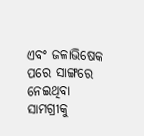ଏବଂ ଜଳାଭିଷେକ ପରେ ସାଙ୍ଗରେ ନେଇଥିବା ସାମଗ୍ରୀକୁ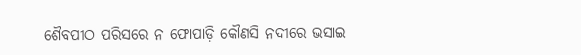ଶୈବପୀଠ ପରିସରେ ନ ଫୋପାଡ଼ି କୌଣସି ନଦୀରେ ଭସାଇ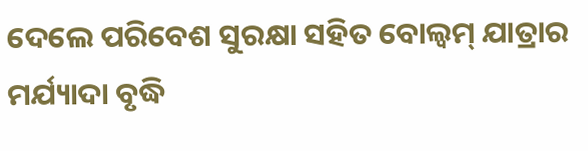ଦେଲେ ପରିବେଶ ସୁରକ୍ଷା ସହିତ ବୋଲ୍ବମ୍ ଯାତ୍ରାର ମର୍ଯ୍ୟାଦା ବୃଦ୍ଧି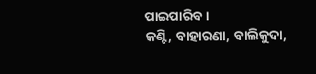ପାଇପାରିବ ।
କଣ୍ଟି, ବାହାରଣା, ବାଲିକୁଦା,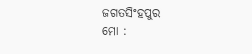ଜଗତସିଂହପୁର
ମୋ :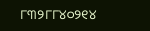୮୩୨୮୮୪୦୨୧୪